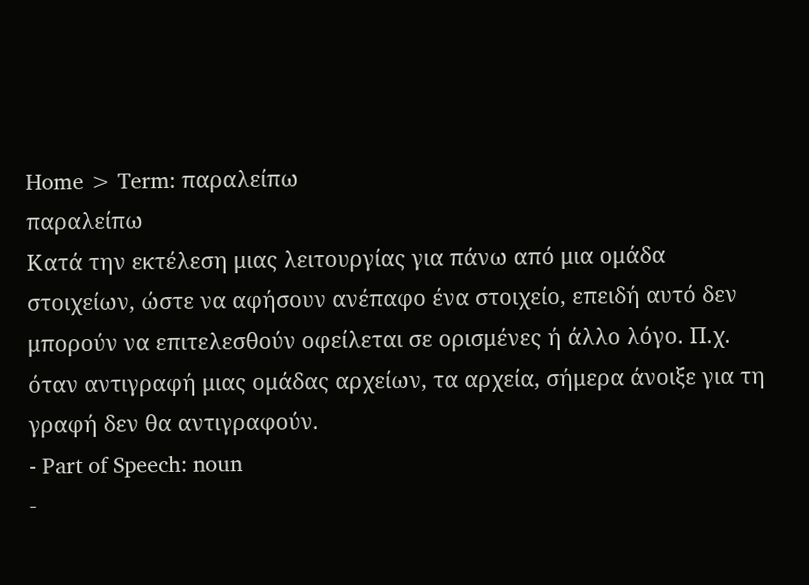Home > Term: παραλείπω
παραλείπω
Κατά την εκτέλεση μιας λειτουργίας για πάνω από μια ομάδα στοιχείων, ώστε να αφήσουν ανέπαφο ένα στοιχείο, επειδή αυτό δεν μπορούν να επιτελεσθούν οφείλεται σε ορισμένες ή άλλο λόγο. Π.χ. όταν αντιγραφή μιας ομάδας αρχείων, τα αρχεία, σήμερα άνοιξε για τη γραφή δεν θα αντιγραφούν.
- Part of Speech: noun
-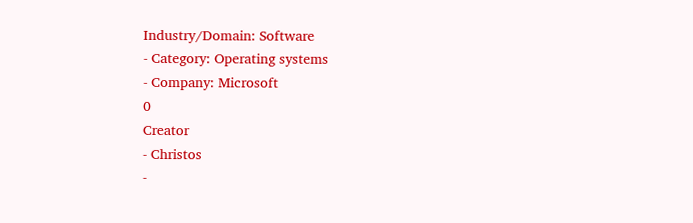Industry/Domain: Software
- Category: Operating systems
- Company: Microsoft
0
Creator
- Christos
-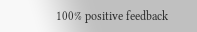100% positive feedback